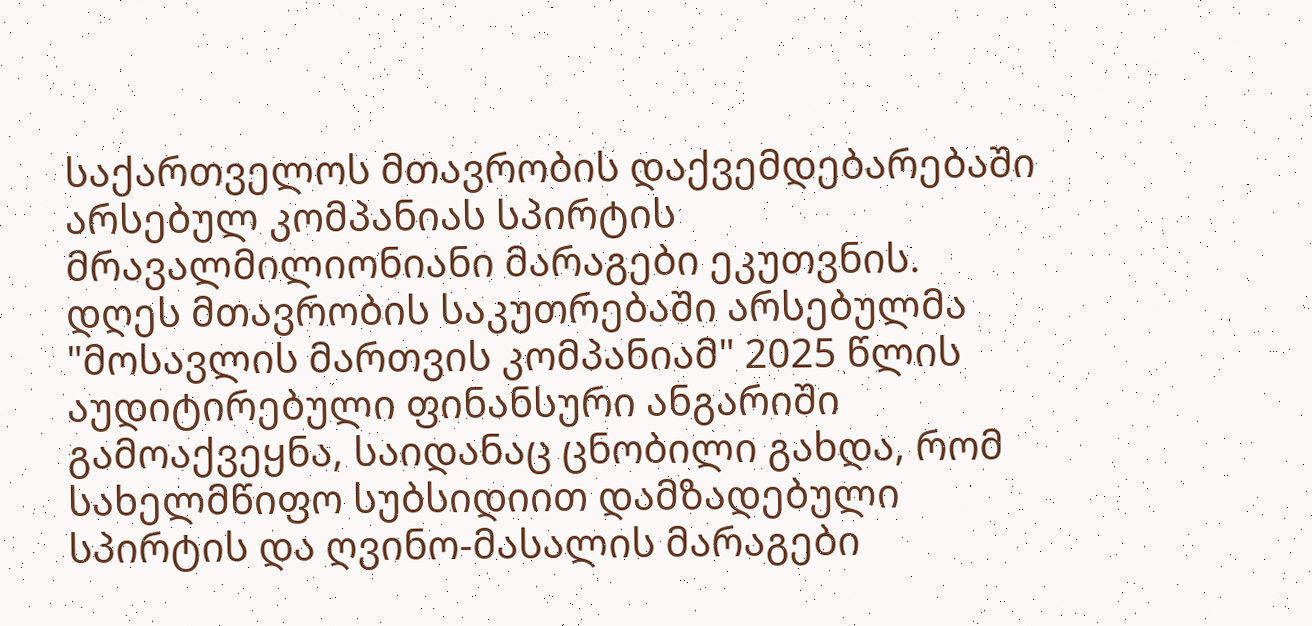საქართველოს მთავრობის დაქვემდებარებაში არსებულ კომპანიას სპირტის მრავალმილიონიანი მარაგები ეკუთვნის. დღეს მთავრობის საკუთრებაში არსებულმა "მოსავლის მართვის კომპანიამ" 2025 წლის აუდიტირებული ფინანსური ანგარიში გამოაქვეყნა, საიდანაც ცნობილი გახდა, რომ სახელმწიფო სუბსიდიით დამზადებული სპირტის და ღვინო-მასალის მარაგები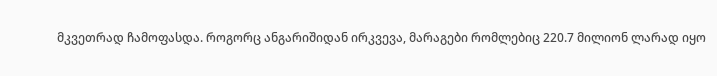მკვეთრად ჩამოფასდა. როგორც ანგარიშიდან ირკვევა, მარაგები რომლებიც 220.7 მილიონ ლარად იყო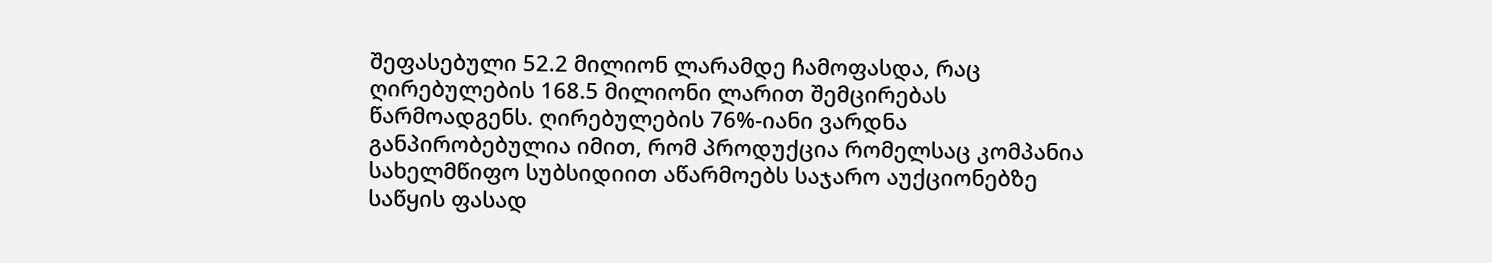შეფასებული 52.2 მილიონ ლარამდე ჩამოფასდა, რაც ღირებულების 168.5 მილიონი ლარით შემცირებას წარმოადგენს. ღირებულების 76%-იანი ვარდნა განპირობებულია იმით, რომ პროდუქცია რომელსაც კომპანია სახელმწიფო სუბსიდიით აწარმოებს საჯარო აუქციონებზე საწყის ფასად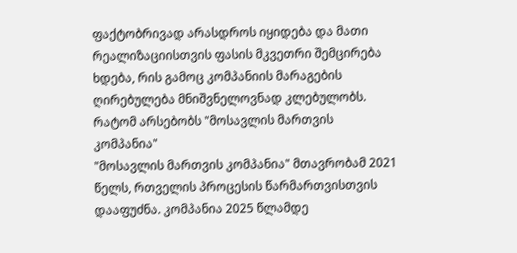ფაქტობრივად არასდროს იყიდება და მათი რეალიზაციისთვის ფასის მკვეთრი შემცირება ხდება, რის გამოც კომპანიის მარაგების ღირებულება მნიშვნელოვნად კლებულობს.
რატომ არსებობს "მოსავლის მართვის კომპანია"
"მოსავლის მართვის კომპანია" მთავრობამ 2021 წელს, რთველის პროცესის წარმართვისთვის დააფუძნა. კომპანია 2025 წლამდე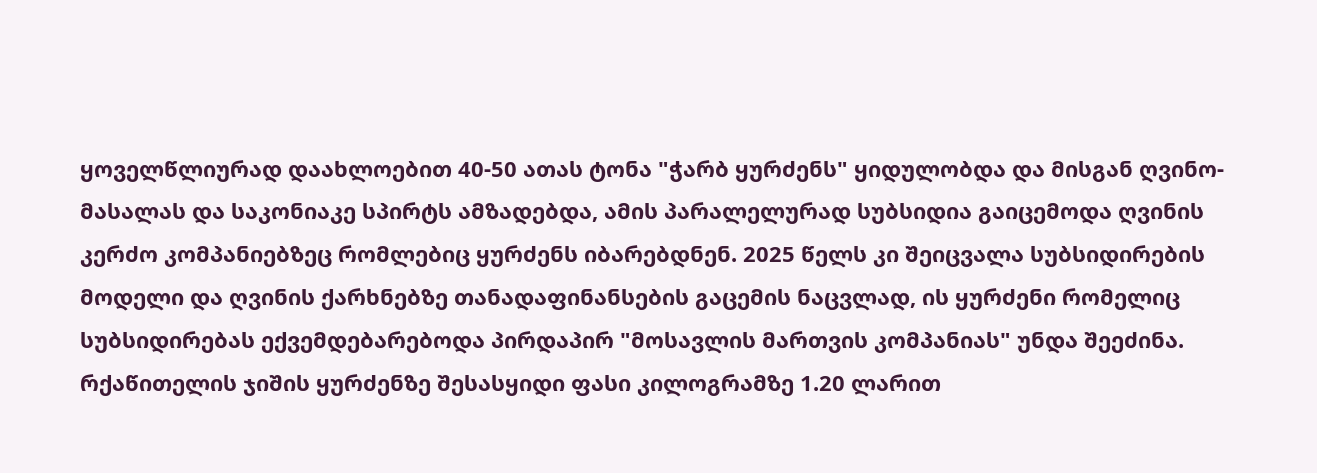ყოველწლიურად დაახლოებით 40-50 ათას ტონა "ჭარბ ყურძენს" ყიდულობდა და მისგან ღვინო-მასალას და საკონიაკე სპირტს ამზადებდა, ამის პარალელურად სუბსიდია გაიცემოდა ღვინის კერძო კომპანიებზეც რომლებიც ყურძენს იბარებდნენ. 2025 წელს კი შეიცვალა სუბსიდირების მოდელი და ღვინის ქარხნებზე თანადაფინანსების გაცემის ნაცვლად, ის ყურძენი რომელიც სუბსიდირებას ექვემდებარებოდა პირდაპირ "მოსავლის მართვის კომპანიას" უნდა შეეძინა. რქაწითელის ჯიშის ყურძენზე შესასყიდი ფასი კილოგრამზე 1.20 ლარით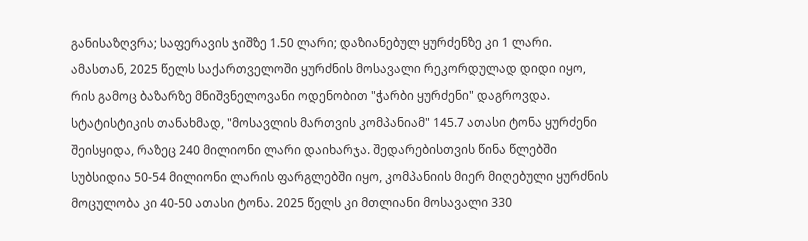განისაზღვრა; საფერავის ჯიშზე 1.50 ლარი; დაზიანებულ ყურძენზე კი 1 ლარი. ამასთან, 2025 წელს საქართველოში ყურძნის მოსავალი რეკორდულად დიდი იყო, რის გამოც ბაზარზე მნიშვნელოვანი ოდენობით "ჭარბი ყურძენი" დაგროვდა. სტატისტიკის თანახმად, "მოსავლის მართვის კომპანიამ" 145.7 ათასი ტონა ყურძენი შეისყიდა, რაზეც 240 მილიონი ლარი დაიხარჯა. შედარებისთვის წინა წლებში სუბსიდია 50-54 მილიონი ლარის ფარგლებში იყო, კომპანიის მიერ მიღებული ყურძნის მოცულობა კი 40-50 ათასი ტონა. 2025 წელს კი მთლიანი მოსავალი 330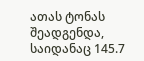ათას ტონას შეადგენდა, საიდანაც 145.7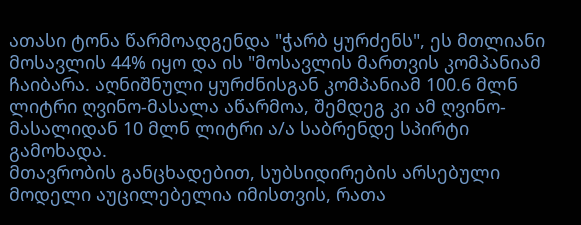ათასი ტონა წარმოადგენდა "ჭარბ ყურძენს", ეს მთლიანი მოსავლის 44% იყო და ის "მოსავლის მართვის კომპანიამ ჩაიბარა. აღნიშნული ყურძნისგან კომპანიამ 100.6 მლნ ლიტრი ღვინო-მასალა აწარმოა, შემდეგ კი ამ ღვინო-მასალიდან 10 მლნ ლიტრი ა/ა საბრენდე სპირტი გამოხადა.
მთავრობის განცხადებით, სუბსიდირების არსებული მოდელი აუცილებელია იმისთვის, რათა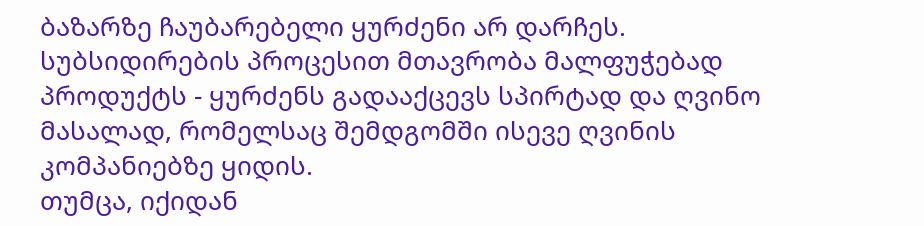ბაზარზე ჩაუბარებელი ყურძენი არ დარჩეს. სუბსიდირების პროცესით მთავრობა მალფუჭებად პროდუქტს - ყურძენს გადააქცევს სპირტად და ღვინო მასალად, რომელსაც შემდგომში ისევე ღვინის კომპანიებზე ყიდის.
თუმცა, იქიდან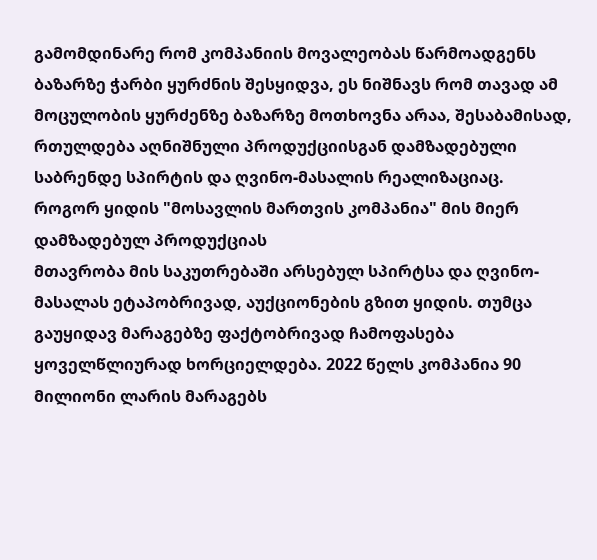გამომდინარე რომ კომპანიის მოვალეობას წარმოადგენს ბაზარზე ჭარბი ყურძნის შესყიდვა, ეს ნიშნავს რომ თავად ამ მოცულობის ყურძენზე ბაზარზე მოთხოვნა არაა, შესაბამისად, რთულდება აღნიშნული პროდუქციისგან დამზადებული საბრენდე სპირტის და ღვინო-მასალის რეალიზაციაც.
როგორ ყიდის "მოსავლის მართვის კომპანია" მის მიერ დამზადებულ პროდუქციას
მთავრობა მის საკუთრებაში არსებულ სპირტსა და ღვინო-მასალას ეტაპობრივად, აუქციონების გზით ყიდის. თუმცა გაუყიდავ მარაგებზე ფაქტობრივად ჩამოფასება ყოველწლიურად ხორციელდება. 2022 წელს კომპანია 90 მილიონი ლარის მარაგებს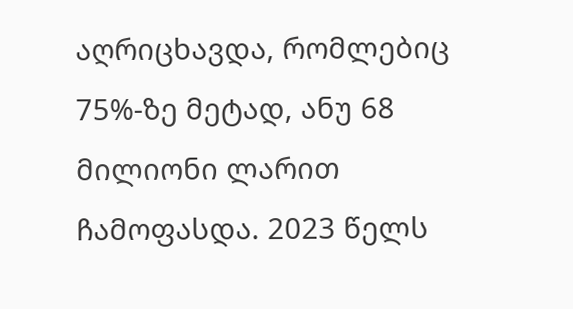აღრიცხავდა, რომლებიც 75%-ზე მეტად, ანუ 68 მილიონი ლარით ჩამოფასდა. 2023 წელს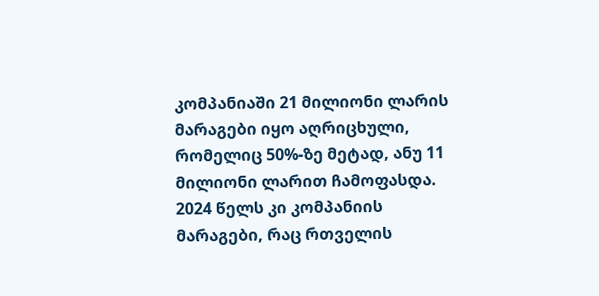კომპანიაში 21 მილიონი ლარის მარაგები იყო აღრიცხული, რომელიც 50%-ზე მეტად, ანუ 11 მილიონი ლარით ჩამოფასდა. 2024 წელს კი კომპანიის მარაგები, რაც რთველის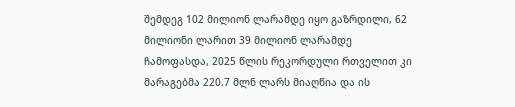შემდეგ 102 მილიონ ლარამდე იყო გაზრდილი, 62 მილიონი ლარით 39 მილიონ ლარამდე ჩამოფასდა, 2025 წლის რეკორდული რთველით კი მარაგებმა 220.7 მლნ ლარს მიაღწია და ის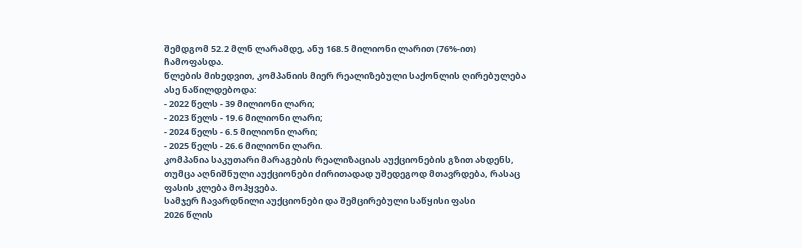შემდგომ 52.2 მლნ ლარამდე, ანუ 168.5 მილიონი ლარით (76%-ით) ჩამოფასდა.
წლების მიხედვით, კომპანიის მიერ რეალიზებული საქონლის ღირებულება ასე ნაწილდებოდა:
- 2022 წელს - 39 მილიონი ლარი;
- 2023 წელს - 19.6 მილიონი ლარი;
- 2024 წელს - 6.5 მილიონი ლარი;
- 2025 წელს - 26.6 მილიონი ლარი.
კომპანია საკუთარი მარაგების რეალიზაციას აუქციონების გზით ახდენს, თუმცა აღნიშნული აუქციონები ძირითადად უშედეგოდ მთავრდება, რასაც ფასის კლება მოჰყვება.
სამჯერ ჩავარდნილი აუქციონები და შემცირებული საწყისი ფასი
2026 წლის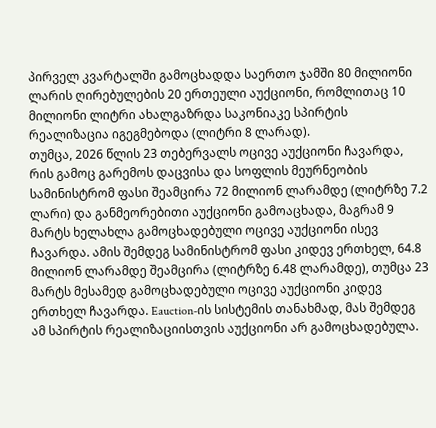პირველ კვარტალში გამოცხადდა საერთო ჯამში 80 მილიონი ლარის ღირებულების 20 ერთეული აუქციონი, რომლითაც 10 მილიონი ლიტრი ახალგაზრდა საკონიაკე სპირტის რეალიზაცია იგეგმებოდა (ლიტრი 8 ლარად).
თუმცა, 2026 წლის 23 თებერვალს ოცივე აუქციონი ჩავარდა, რის გამოც გარემოს დაცვისა და სოფლის მეურნეობის სამინისტრომ ფასი შეამცირა 72 მილიონ ლარამდე (ლიტრზე 7.2 ლარი) და განმეორებითი აუქციონი გამოაცხადა, მაგრამ 9 მარტს ხელახლა გამოცხადებული ოცივე აუქციონი ისევ ჩავარდა. ამის შემდეგ სამინისტრომ ფასი კიდევ ერთხელ, 64.8 მილიონ ლარამდე შეამცირა (ლიტრზე 6.48 ლარამდე), თუმცა 23 მარტს მესამედ გამოცხადებული ოცივე აუქციონი კიდევ ერთხელ ჩავარდა. Eauction-ის სისტემის თანახმად, მას შემდეგ ამ სპირტის რეალიზაციისთვის აუქციონი არ გამოცხადებულა.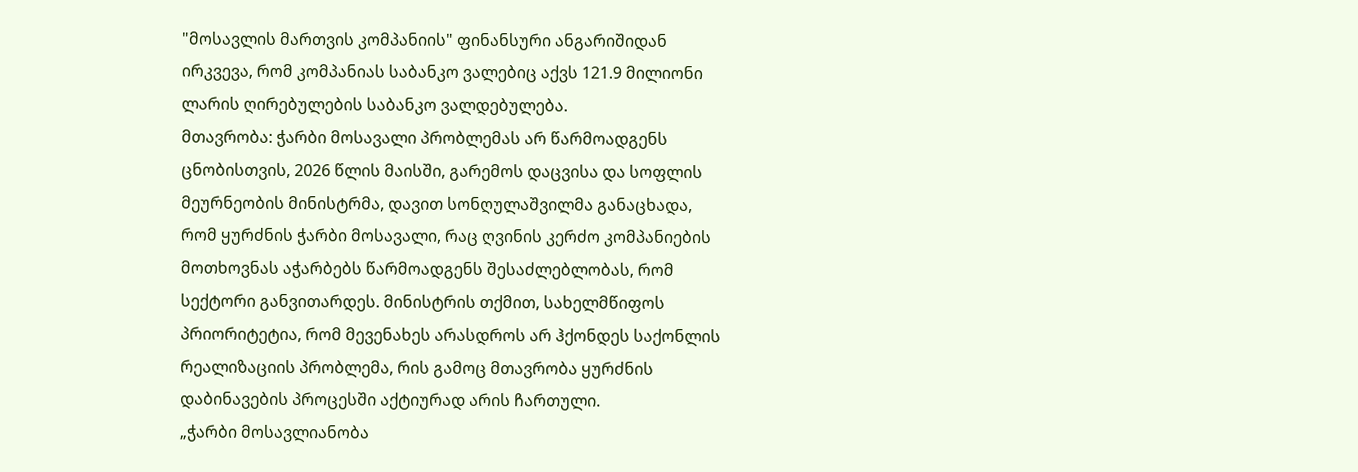"მოსავლის მართვის კომპანიის" ფინანსური ანგარიშიდან ირკვევა, რომ კომპანიას საბანკო ვალებიც აქვს 121.9 მილიონი ლარის ღირებულების საბანკო ვალდებულება.
მთავრობა: ჭარბი მოსავალი პრობლემას არ წარმოადგენს
ცნობისთვის, 2026 წლის მაისში, გარემოს დაცვისა და სოფლის მეურნეობის მინისტრმა, დავით სონღულაშვილმა განაცხადა, რომ ყურძნის ჭარბი მოსავალი, რაც ღვინის კერძო კომპანიების მოთხოვნას აჭარბებს წარმოადგენს შესაძლებლობას, რომ სექტორი განვითარდეს. მინისტრის თქმით, სახელმწიფოს პრიორიტეტია, რომ მევენახეს არასდროს არ ჰქონდეს საქონლის რეალიზაციის პრობლემა, რის გამოც მთავრობა ყურძნის დაბინავების პროცესში აქტიურად არის ჩართული.
„ჭარბი მოსავლიანობა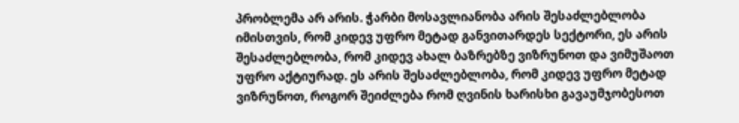პრობლემა არ არის. ჭარბი მოსავლიანობა არის შესაძლებლობა იმისთვის, რომ კიდევ უფრო მეტად განვითარდეს სექტორი, ეს არის შესაძლებლობა, რომ კიდევ ახალ ბაზრებზე ვიზრუნოთ და ვიმუშაოთ უფრო აქტიურად. ეს არის შესაძლებლობა, რომ კიდევ უფრო მეტად ვიზრუნოთ, როგორ შეიძლება რომ ღვინის ხარისხი გავაუმჯობესოთ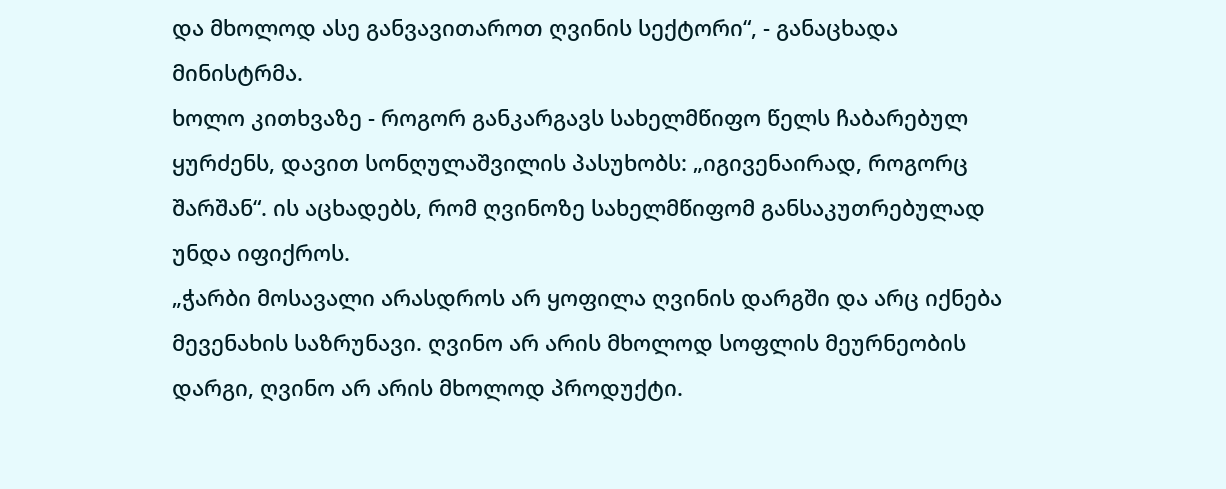და მხოლოდ ასე განვავითაროთ ღვინის სექტორი“, - განაცხადა მინისტრმა.
ხოლო კითხვაზე - როგორ განკარგავს სახელმწიფო წელს ჩაბარებულ ყურძენს, დავით სონღულაშვილის პასუხობს: „იგივენაირად, როგორც შარშან“. ის აცხადებს, რომ ღვინოზე სახელმწიფომ განსაკუთრებულად უნდა იფიქროს.
„ჭარბი მოსავალი არასდროს არ ყოფილა ღვინის დარგში და არც იქნება მევენახის საზრუნავი. ღვინო არ არის მხოლოდ სოფლის მეურნეობის დარგი, ღვინო არ არის მხოლოდ პროდუქტი.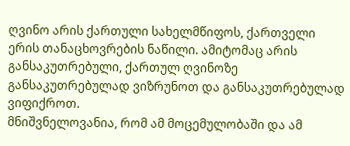ღვინო არის ქართული სახელმწიფოს, ქართველი ერის თანაცხოვრების ნაწილი. ამიტომაც არის განსაკუთრებული, ქართულ ღვინოზე განსაკუთრებულად ვიზრუნოთ და განსაკუთრებულად ვიფიქროთ.
მნიშვნელოვანია, რომ ამ მოცემულობაში და ამ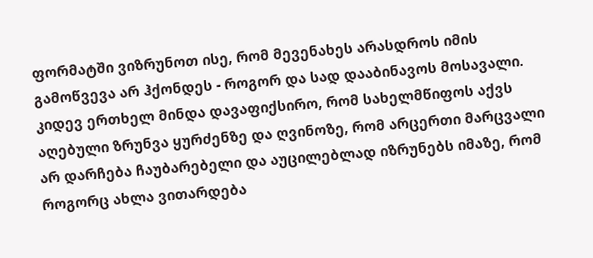ფორმატში ვიზრუნოთ ისე, რომ მევენახეს არასდროს იმის გამოწვევა არ ჰქონდეს - როგორ და სად დააბინავოს მოსავალი. კიდევ ერთხელ მინდა დავაფიქსირო, რომ სახელმწიფოს აქვს აღებული ზრუნვა ყურძენზე და ღვინოზე, რომ არცერთი მარცვალი არ დარჩება ჩაუბარებელი და აუცილებლად იზრუნებს იმაზე, რომ როგორც ახლა ვითარდება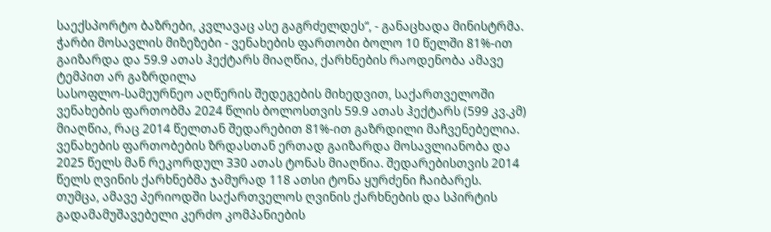საექსპორტო ბაზრები, კვლავაც ასე გაგრძელდეს“, - განაცხადა მინისტრმა.
ჭარბი მოსავლის მიზეზები - ვენახების ფართობი ბოლო 10 წელში 81%-ით გაიზარდა და 59.9 ათას ჰექტარს მიაღწია, ქარხნების რაოდენობა ამავე ტემპით არ გაზრდილა
სასოფლო-სამეურნეო აღწერის შედეგების მიხედვით, საქართველოში ვენახების ფართობმა 2024 წლის ბოლოსთვის 59.9 ათას ჰექტარს (599 კვ.კმ) მიაღწია, რაც 2014 წელთან შედარებით 81%-ით გაზრდილი მაჩვენებელია. ვენახების ფართობების ზრდასთან ერთად გაიზარდა მოსავლიანობა და 2025 წელს მან რეკორდულ 330 ათას ტონას მიაღწია. შედარებისთვის 2014 წელს ღვინის ქარხნებმა ჯამურად 118 ათსი ტონა ყურძენი ჩაიბარეს.
თუმცა, ამავე პერიოდში საქართველოს ღვინის ქარხნების და სპირტის გადამამუშავებელი კერძო კომპანიების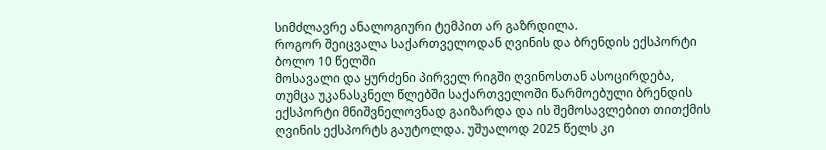სიმძლავრე ანალოგიური ტემპით არ გაზრდილა.
როგორ შეიცვალა საქართველოდან ღვინის და ბრენდის ექსპორტი ბოლო 10 წელში
მოსავალი და ყურძენი პირველ რიგში ღვინოსთან ასოცირდება, თუმცა უკანასკნელ წლებში საქართველოში წარმოებული ბრენდის ექსპორტი მნიშვნელოვნად გაიზარდა და ის შემოსავლებით თითქმის ღვინის ექსპორტს გაუტოლდა. უშუალოდ 2025 წელს კი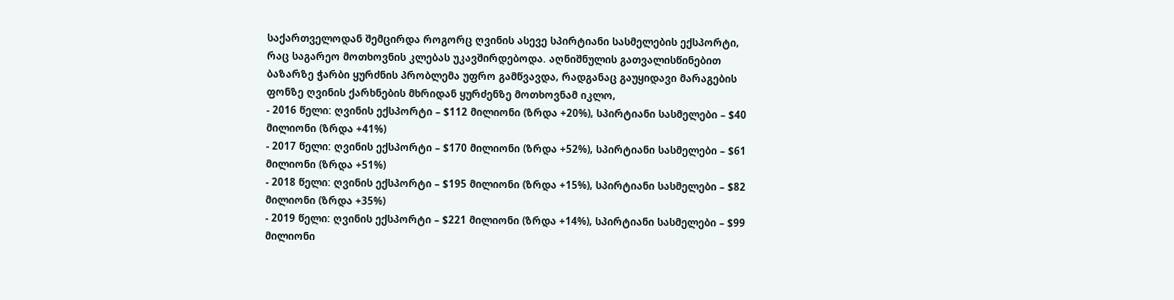საქართველოდან შემცირდა როგორც ღვინის ასევე სპირტიანი სასმელების ექსპორტი, რაც საგარეო მოთხოვნის კლებას უკავშირდებოდა. აღნიშნულის გათვალისწინებით ბაზარზე ჭარბი ყურძნის პრობლემა უფრო გამწვავდა, რადგანაც გაუყიდავი მარაგების ფონზე ღვინის ქარხნების მხრიდან ყურძენზე მოთხოვნამ იკლო,
- 2016 წელი: ღვინის ექსპორტი – $112 მილიონი (ზრდა +20%), სპირტიანი სასმელები – $40 მილიონი (ზრდა +41%)
- 2017 წელი: ღვინის ექსპორტი – $170 მილიონი (ზრდა +52%), სპირტიანი სასმელები – $61 მილიონი (ზრდა +51%)
- 2018 წელი: ღვინის ექსპორტი – $195 მილიონი (ზრდა +15%), სპირტიანი სასმელები – $82 მილიონი (ზრდა +35%)
- 2019 წელი: ღვინის ექსპორტი – $221 მილიონი (ზრდა +14%), სპირტიანი სასმელები – $99 მილიონი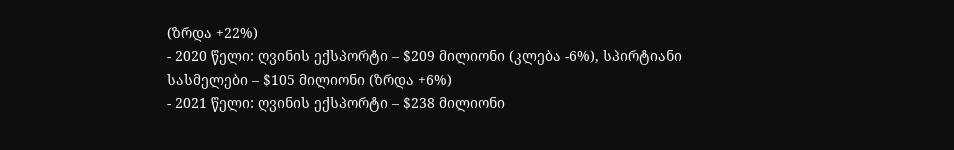(ზრდა +22%)
- 2020 წელი: ღვინის ექსპორტი – $209 მილიონი (კლება -6%), სპირტიანი სასმელები – $105 მილიონი (ზრდა +6%)
- 2021 წელი: ღვინის ექსპორტი – $238 მილიონი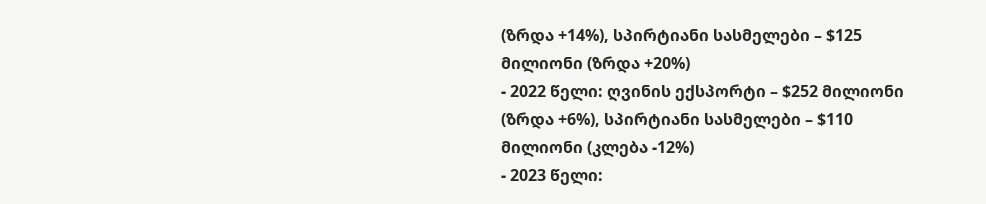(ზრდა +14%), სპირტიანი სასმელები – $125 მილიონი (ზრდა +20%)
- 2022 წელი: ღვინის ექსპორტი – $252 მილიონი (ზრდა +6%), სპირტიანი სასმელები – $110 მილიონი (კლება -12%)
- 2023 წელი: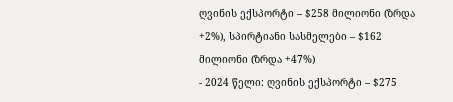ღვინის ექსპორტი – $258 მილიონი (ზრდა +2%), სპირტიანი სასმელები – $162 მილიონი (ზრდა +47%)
- 2024 წელი: ღვინის ექსპორტი – $275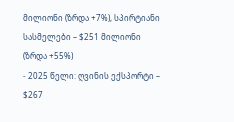მილიონი (ზრდა +7%), სპირტიანი სასმელები – $251 მილიონი (ზრდა +55%)
- 2025 წელი: ღვინის ექსპორტი – $267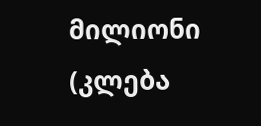მილიონი (კლება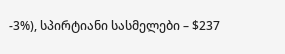-3%), სპირტიანი სასმელები – $237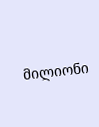მილიონი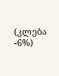(კლება -6%)